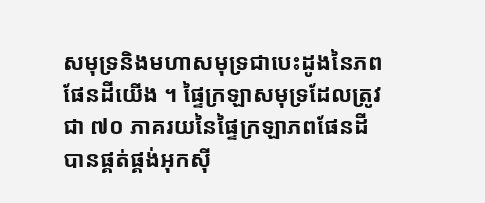សមុទ្រនិងមហាសមុទ្រជាបេះដូងនៃភពផែនដីយើង ។ ផ្ទៃក្រឡាសមុទ្រដែលត្រូវជា ៧០ ភាគរយនៃផ្ទៃក្រឡាភពផែនដីបានផ្គត់ផ្គង់អុកស៊ី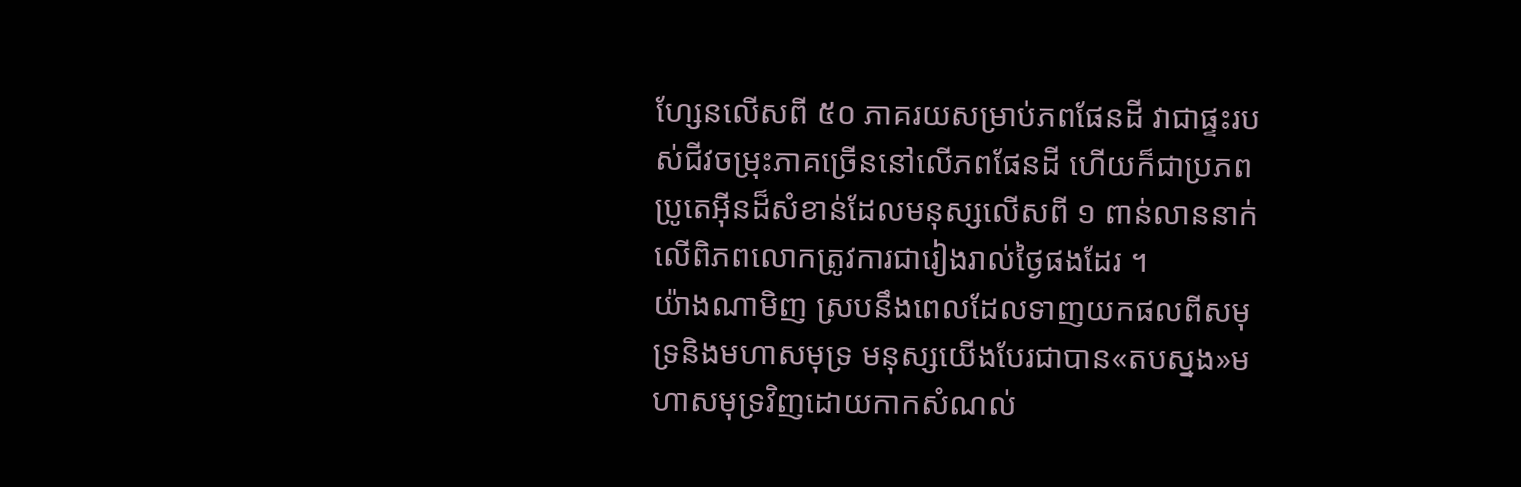ហ្សែនលើសពី ៥០ ភាគរយសម្រាប់ភពផែនដី វាជាផ្ទះរបស់ជីវចម្រុះភាគច្រើននៅលើភពផែនដី ហើយក៏ជាប្រភពប្រូតេអ៊ីនដ៏សំខាន់ដែលមនុស្សលើសពី ១ ពាន់លាននាក់លើពិភពលោកត្រូវការជារៀងរាល់ថ្ងៃផងដែរ ។
យ៉ាងណាមិញ ស្របនឹងពេលដែលទាញយកផលពីសមុទ្រនិងមហាសមុទ្រ មនុស្សយើងបែរជាបាន«តបស្នង»មហាសមុទ្រវិញដោយកាកសំណល់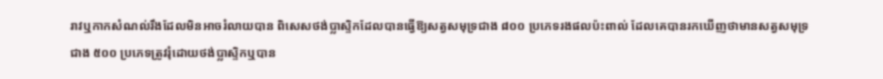រាវឬកាកសំណល់រឹងដែលមិនអាចរំលាយបាន ពិសេសថង់ប្លាស្ទិកដែលបានធ្វើឱ្យសត្វសមុទ្រជាង ៨០០ ប្រភេទរងផលប៉ះពាល់ ដែលគេបានរកឃើញថាមានសត្វសមុទ្រជាង ៥០០ ប្រភេទត្រូវរុំដោយថង់ប្លាស្ទិកឬបាន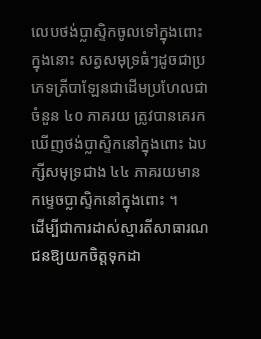លេបថង់ប្លាស្ទិកចូលទៅក្នុងពោះ ក្នុងនោះ សត្វសមុទ្រធំៗដូចជាប្រភេទត្រីបាឡែនជាដើមប្រហែលជាចំនួន ៤០ ភាគរយ ត្រូវបានគេរកឃើញថង់ប្លាស្ទិកនៅក្នុងពោះ ឯបក្សីសមុទ្រជាង ៤៤ ភាគរយមានកម្ទេចប្លាស្ទិកនៅក្នុងពោះ ។
ដើម្បីជាការដាស់ស្មារតីសាធារណជនឱ្យយកចិត្តទុកដា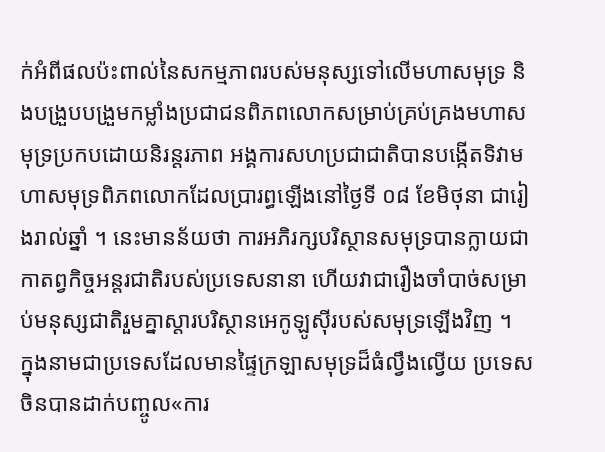ក់អំពីផលប៉ះពាល់នៃសកម្មភាពរបស់មនុស្សទៅលើមហាសមុទ្រ និងបង្រួបបង្រួមកម្លាំងប្រជាជនពិភពលោកសម្រាប់គ្រប់គ្រងមហាសមុទ្រប្រកបដោយនិរន្តរភាព អង្គការសហប្រជាជាតិបានបង្កើតទិវាមហាសមុទ្រពិភពលោកដែលប្រារព្ធឡើងនៅថ្ងៃទី ០៨ ខែមិថុនា ជារៀងរាល់ឆ្នាំ ។ នេះមានន័យថា ការអភិរក្សបរិស្ថានសមុទ្របានក្លាយជាកាតព្វកិច្ចអន្តរជាតិរបស់ប្រទេសនានា ហើយវាជារឿងចាំបាច់សម្រាប់មនុស្សជាតិរួមគ្នាស្តារបរិស្ថានអេកូឡូស៊ីរបស់សមុទ្រឡើងវិញ ។
ក្នុងនាមជាប្រទេសដែលមានផ្ទៃក្រឡាសមុទ្រដ៏ធំល្វឹងល្វើយ ប្រទេសចិនបានដាក់បញ្ចូល«ការ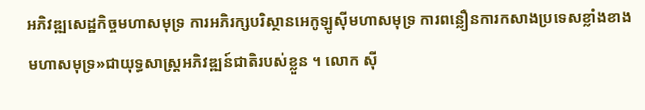អភិវឌ្ឍសេដ្ឋកិច្ចមហាសមុទ្រ ការអភិរក្សបរិស្ថានអេកូឡូស៊ីមហាសមុទ្រ ការពន្លឿនការកសាងប្រទេសខ្លាំងខាងមហាសមុទ្រ»ជាយុទ្ធសាស្ត្រអភិវឌ្ឍន៍ជាតិរបស់ខ្លួន ។ លោក ស៊ី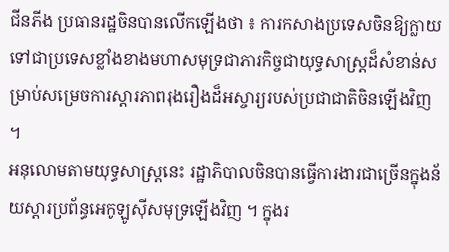ជីនភីង ប្រធានរដ្ឋចិនបានលើកឡើងថា ៖ ការកសាងប្រទេសចិនឱ្យក្លាយទៅជាប្រទេសខ្លាំងខាងមហាសមុទ្រជាភារកិច្ចជាយុទ្ធសាស្ត្រដ៏សំខាន់សម្រាប់សម្រេចការស្តារភាពរុងរឿងដ៏អស្ចារ្យរបស់ប្រជាជាតិចិនឡើងវិញ ។
អនុលោមតាមយុទ្ធសាស្ត្រនេះ រដ្ឋាភិបាលចិនបានធ្វើការងារជាច្រើនក្នុងន័យស្តារប្រព័ន្ធអេកូឡូស៊ីសមុទ្រឡើងវិញ ។ ក្នុងរ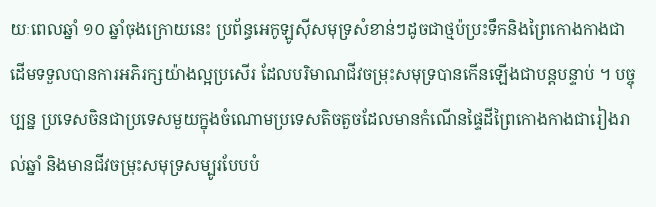យៈពេលឆ្នាំ ១០ ឆ្នាំចុងក្រោយនេះ ប្រព័ន្ធអេកូឡូស៊ីសមុទ្រសំខាន់ៗដូចជាថ្មប៉ប្រះទឹកនិងព្រៃកោងកាងជាដើមទទួលបានការអភិរក្សយ៉ាងល្អប្រសើរ ដែលបរិមាណជីវចម្រុះសមុទ្របានកើនឡើងជាបន្តបន្ទាប់ ។ បច្ចុប្បន្ន ប្រទេសចិនជាប្រទេសមួយក្នុងចំណោមប្រទេសតិចតួចដែលមានកំណើនផ្ទៃដីព្រៃកោងកាងជារៀងរាល់ឆ្នាំ និងមានជីវចម្រុះសមុទ្រសម្បូរបែបបំ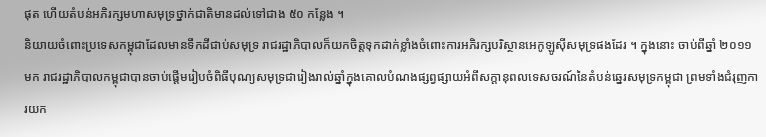ផុត ហើយតំបន់អភិរក្សមហាសមុទ្រថ្នាក់ជាតិមានដល់ទៅជាង ៥០ កន្លែង ។
និយាយចំពោះប្រទេសកម្ពុជាដែលមានទឹកដីជាប់សមុទ្រ រាជរដ្ឋាភិបាលក៏យកចិត្តទុកដាក់ខ្លាំងចំពោះការអភិរក្សបរិស្ថានអេកូឡូស៊ីសមុទ្រផងដែរ ។ ក្នុងនោះ ចាប់ពីឆ្នាំ ២០១១ មក រាជរដ្ឋាភិបាលកម្ពុជាបានចាប់ផ្តើមរៀបចំពិធីបុណ្យសមុទ្រជារៀងរាល់ឆ្នាំក្នុងគោលបំណងផ្សព្វផ្សាយអំពីសក្តានុពលទេសចរណ៍នៃតំបន់ឆ្នេរសមុទ្រកម្ពុជា ព្រមទាំងជំរុញការយក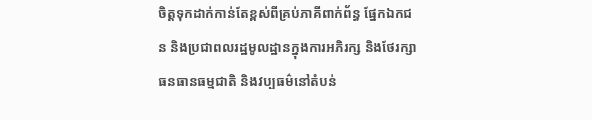ចិត្តទុកដាក់កាន់តែខ្ពស់ពីគ្រប់ភាគីពាក់ព័ន្ធ ផ្នែកឯកជន និងប្រជាពលរដ្ឋមូលដ្ឋានក្នុងការអភិរក្ស និងថែរក្សាធនធានធម្មជាតិ និងវប្បធម៌នៅតំបន់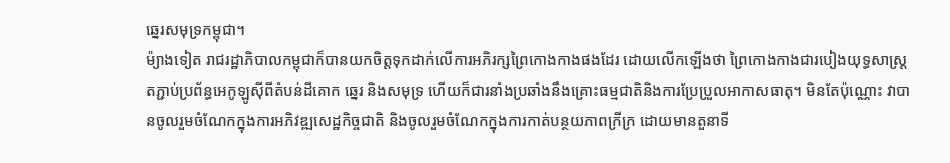ឆ្នេរសមុទ្រកម្ពុជា។
ម៉្យាងទៀត រាជរដ្ឋាភិបាលកម្ពុជាក៏បានយកចិត្តទុកដាក់លើការអភិរក្សព្រៃកោងកាងផងដែរ ដោយលើកឡើងថា ព្រៃកោងកាងជារបៀងយុទ្ធសាស្ត្រតភ្ជាប់ប្រព័ន្ធអេកូឡូស៊ីពីតំបន់ដីគោក ឆ្នេរ និងសមុទ្រ ហើយក៏ជារនាំងប្រឆាំងនឹងគ្រោះធម្មជាតិនិងការប្រែប្រួលអាកាសធាតុ។ មិនតែប៉ុណ្ណោះ វាបានចូលរួមចំណែកក្នុងការអភិវឌ្ឍសេដ្ឋកិច្ចជាតិ និងចូលរួមចំណែកក្នុងការកាត់បន្ថយភាពក្រីក្រ ដោយមានតួនាទី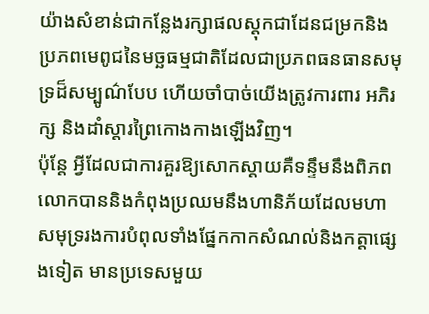យ៉ាងសំខាន់ជាកន្លែងរក្សាផលស្តុកជាដែនជម្រកនិងប្រភពមេពូជនៃមច្ឆធម្មជាតិដែលជាប្រភពធនធានសមុទ្រដ៏សម្បូណ៌បែប ហើយចាំបាច់យើងត្រូវការពារ អភិរក្ស និងដាំស្តារព្រៃកោងកាងឡើងវិញ។
ប៉ុន្តែ អ្វីដែលជាការគួរឱ្យសោកស្តាយគឺទន្ទឹមនឹងពិភពលោកបាននិងកំពុងប្រឈមនឹងហានិភ័យដែលមហាសមុទ្ររងការបំពុលទាំងផ្នែកកាកសំណល់និងកត្តាផ្សេងទៀត មានប្រទេសមួយ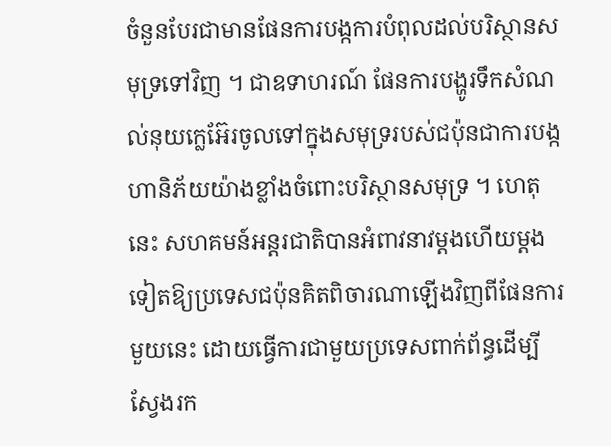ចំនួនបែរជាមានផែនការបង្កការបំពុលដល់បរិស្ថានសមុទ្រទៅវិញ ។ ជាឧទាហរណ៍ ផែនការបង្ហូរទឹកសំណល់នុយក្លេអ៊ែរចូលទៅក្នុងសមុទ្ររបស់ជប៉ុនជាការបង្កហានិភ័យយ៉ាងខ្លាំងចំពោះបរិស្ថានសមុទ្រ ។ ហេតុនេះ សហគមន៍អន្តរជាតិបានអំពាវនាវម្តងហើយម្តងទៀតឱ្យប្រទេសជប៉ុនគិតពិចារណាឡើងវិញពីផែនការមួយនេះ ដោយធ្វើការជាមួយប្រទេសពាក់ព័ន្ធដើម្បីស្វែងរក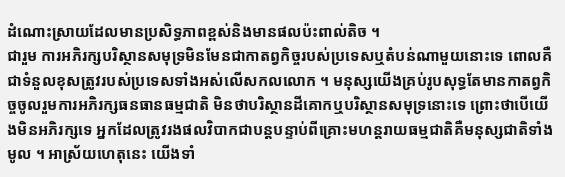ដំណោះស្រាយដែលមានប្រសិទ្ធភាពខ្ពស់និងមានផលប៉ះពាល់តិច ។
ជារួម ការអភិរក្សបរិស្ថានសមុទ្រមិនមែនជាកាតព្វកិច្ចរបស់ប្រទេសឬតំបន់ណាមួយនោះទេ ពោលគឺជាទំនួលខុសត្រូវរបស់ប្រទេសទាំងអស់លើសកលលោក ។ មនុស្សយើងគ្រប់រូបសុទ្ធតែមានកាតព្វកិច្ចចូលរួមការអភិរក្សធនធានធម្មជាតិ មិនថាបរិស្ថានដីគោកឬបរិស្ថានសមុទ្រនោះទេ ព្រោះថាបើយើងមិនអភិរក្សទេ អ្នកដែលត្រូវរងផលវិបាកជាបន្តបន្ទាប់ពីគ្រោះមហន្តរាយធម្មជាតិគឺមនុស្សជាតិទាំងមូល ។ អាស្រ័យហេតុនេះ យើងទាំ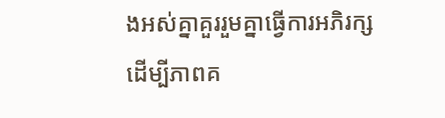ងអស់គ្នាគួររួមគ្នាធ្វើការអភិរក្ស ដើម្បីភាពគ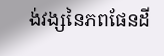ង់វង្សនៃភពផែនដី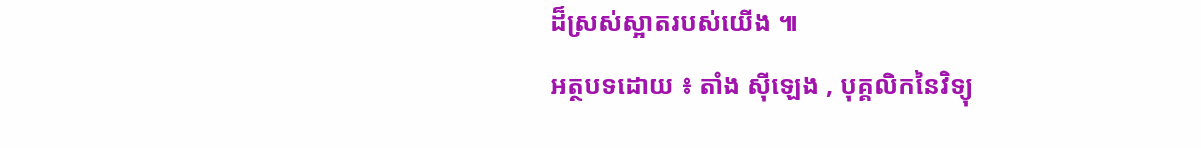ដ៏ស្រស់ស្អាតរបស់យើង ៕
អត្ថបទដោយ ៖ តាំង ស៊ីឡេង , បុគ្គលិកនៃវិទ្យុ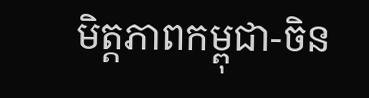មិត្តភាពកម្ពុជា-ចិន